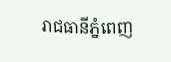រាជធានីភ្នំពេញ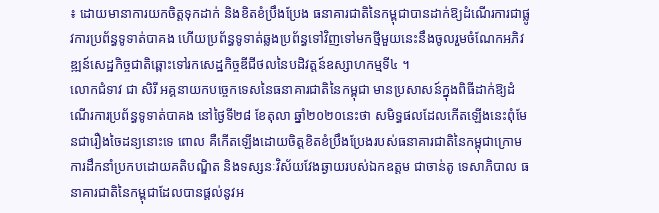៖ ដោយមានាការយកចិត្តទុកដាក់ និងខិតខំប្រឹងប្រែង ធនាគារជាតិនៃកម្ពុជាបានដាក់ឱ្យដំណើរការជាផ្លូវការប្រព័ន្ធទូទាត់បាគង ហើយប្រព័ន្ធទូទាត់ឆ្លងប្រព័ន្ធទៅវិញទៅមកថ្មីមួយនេះនឹងចូលរួមចំណែកអភិវឌ្ឍន៍សេដ្ឋកិច្ចជាតិឆ្ពោះទៅរកសេដ្ឋកិច្ចឌីជីថលនៃបដិវត្តន៍ឧស្សាហកម្មទី៤ ។
លោកជំទាវ ជា សិរី អគ្គនាយកបច្ចេកទេសនៃធនាគារជាតិនៃកម្ពុជា មានប្រសាសន៍ក្នុងពិធីដាក់ឱ្យដំណើរការប្រព័ន្ធទូទាត់បាគង នៅថ្ងៃទី២៨ ខែតុលា ឆ្នាំ២០២០នេះថា សមិទ្ធផលដែលកើតឡើងនេះពុំមែនជារឿងចៃដន្យនោះទេ ពោល គឺកើតឡើងដោយចិត្តខិតខំប្រឹងប្រែងរបស់ធនាគារជាតិនៃកម្ពុជាក្រោមការដឹកនាំប្រកបដោយគតិបណ្ឌិត និងទស្សនៈវិស័យវែងឆ្ងាយរបស់ឯកឧត្តម ជាចាន់តូ ទេសាភិបាល ធនាគារជាតិនៃកម្ពុជាដែលបានផ្តល់នូវអ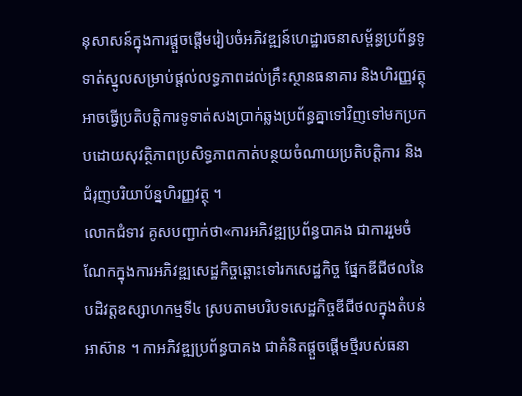នុសាសន៍ក្នុងការផ្តួចផ្តើមរៀបចំអភិវឌ្ឍន៍ហេដ្ឋារចនាសម្ព័ន្ធប្រព័ន្ធទូទាត់ស្នូលសម្រាប់ផ្តល់លទ្ធភាពដល់គ្រឹះស្ថានធនាគារ និងហិរញ្ញវត្ថុអាចធ្វើប្រតិបត្តិការទូទាត់សងប្រាក់ឆ្លងប្រព័ន្ធគ្នាទៅវិញទៅមកប្រកបដោយសុវត្ថិភាពប្រសិទ្ធភាពកាត់បន្ថយចំណាយប្រតិបត្តិការ និងជំរុញបរិយាប័ន្នហិរញ្ញវត្ថុ ។
លោកជំទាវ គូសបញ្ជាក់ថា«ការអភិវឌ្ឍប្រព័ន្ធបាគង ជាការរួមចំណែកក្នុងការអភិវឌ្ឍសេដ្ឋកិច្ចឆ្ពោះទៅរកសេដ្ឋកិច្ច ផ្នែកឌីជីថលនៃបដិវត្តឧស្សាហកម្មទី៤ ស្របតាមបរិបទសេដ្ឋកិច្ចឌីជីថលក្នុងតំបន់អាស៊ាន ។ កាអភិវឌ្ឍប្រព័ន្ធបាគង ជាគំនិតផ្តួចផ្តើមថ្មីរបស់ធនា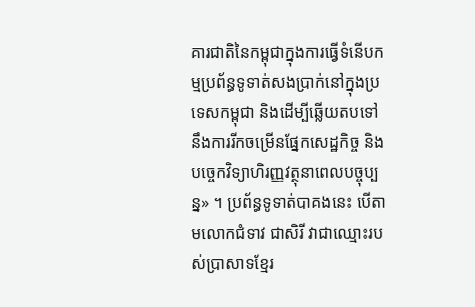គារជាតិនៃកម្ពុជាក្នុងការធ្វើទំនើបកម្មប្រព័ន្ធទូទាត់សងប្រាក់នៅក្នុងប្រទេសកម្ពុជា និងដើម្បីឆ្លើយតបទៅនឹងការរីកចម្រើនផ្នែកសេដ្ឋកិច្ច និងបច្ចេកវិទ្យាហិរញ្ញវត្ថុនាពេលបច្ចុប្បន្ន» ។ ប្រព័ន្ធទូទាត់បាគងនេះ បើតាមលោកជំទាវ ជាសិរី វាជាឈ្មោះរបស់ប្រាសាទខ្មែរ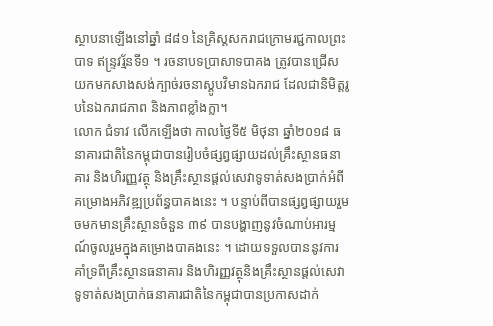ស្ថាបនាឡើងនៅឆ្នាំ ៨៨១ នៃគ្រិស្តសករាជក្រោមរជ្ជកាលព្រះបាទ ឥន្ទ្រវរ្ម័នទី១ ។ រចនាបទប្រាសាទបាគង ត្រូវបានជ្រើសយកមកសាងសង់ក្បាច់រចនាស្តូបវិមានឯករាជ ដែលជានិមិត្តរូបនៃឯករាជភាព និងភាពខ្លាំងក្លា។
លោក ជំទាវ លើកឡើងថា កាលថ្ងៃទី៥ មិថុនា ឆ្នាំ២០១៨ ធនាគារជាតិនៃកម្ពុជាបានរៀបចំផ្សព្វផ្សាយដល់គ្រឹះស្ថានធនាគារ និងហិរញ្ញវត្ថុ និងគ្រឹះស្ថានផ្តល់សេវាទូទាត់សងប្រាក់អំពីគម្រោងអភិវឌ្ឍប្រព័ន្ធបាគងនេះ ។ បន្ទាប់ពីបានផ្សព្វផ្សាយរួមចមកមានគ្រឹះស្ថានចំនួន ៣៩ បានបង្ហាញនូវចំណាប់អារម្មណ៍ចូលរួមក្នុងគម្រោងបាគងនេះ ។ ដោយទទួលបាននូវការគាំទ្រពីគ្រឹះស្ថានធនាគារ និងហិរញ្ញវត្ថុនិងគ្រឹះស្ថានផ្តល់សេវាទូទាត់សងប្រាក់ធនាគារជាតិនៃកម្ពុជាបានប្រកាសដាក់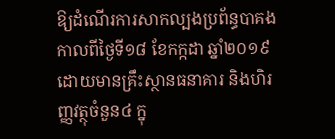ឱ្យដំណើរការសាកល្បងប្រព័ន្ធបាគង កាលពីថ្ងៃទី១៨ ខែកក្កដា ឆ្នាំ២០១៩ ដោយមានគ្រឹះស្ថានធនាគារ និងហិរញ្ញវត្ថុចំនួន៤ ក្នុ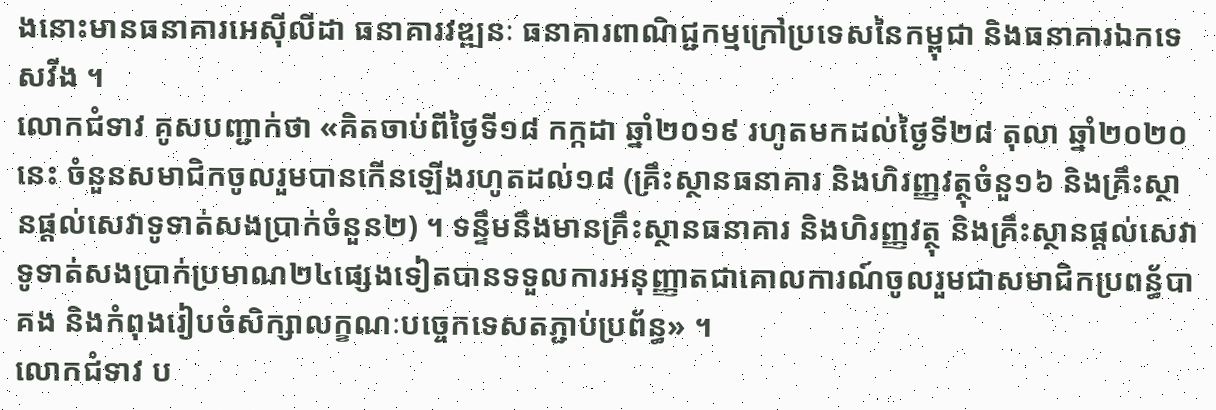ងនោះមានធនាគារអេស៊ីលីដា ធនាគារវឌ្ឍនៈ ធនាគារពាណិជ្ជកម្មក្រៅប្រទេសនៃកម្ពុជា និងធនាគារឯកទេសវីង ។
លោកជំទាវ គូសបញ្ជាក់ថា «គិតចាប់ពីថ្ងៃទី១៨ កក្កដា ឆ្នាំ២០១៩ រហូតមកដល់ថ្ងៃទី២៨ តុលា ឆ្នាំ២០២០នេះ ចំនួនសមាជិកចូលរួមបានកើនឡើងរហូតដល់១៨ (គ្រឹះស្ថានធនាគារ និងហិរញ្ញវត្ថុចំនួ១៦ និងគ្រឹះស្ថានផ្តល់សេវាទូទាត់សងប្រាក់ចំនួន២) ។ ទន្ទឹមនឹងមានគ្រឹះស្ថានធនាគារ និងហិរញ្ញវត្ថុ និងគ្រឹះស្ថានផ្តល់សេវាទូទាត់សងប្រាក់ប្រមាណ២៤ផ្សេងទៀតបានទទួលការអនុញ្ញាតជាគោលការណ៍ចូលរួមជាសមាជិកប្រពន្ធ័បាគង និងកំពុងរៀបចំសិក្សាលក្ខណៈបច្ចេកទេសតភ្ជាប់ប្រព័ន្ធ» ។
លោកជំទាវ ប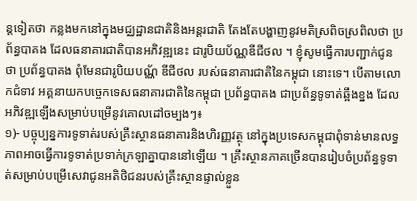ន្តទៀតថា កន្លងមកនៅក្នុងមជ្ឈដ្ឋានជាតិនិងអន្តរជាតិ តែងតែបង្ហាញនូវមតិស្រពិចស្រពិលថា ប្រព័ន្ធបាគង ដែលធនាគារជាតិបានអភិវឌ្ឍនេះ ជារូបិយប័ណ្ណឌីជីថល ។ ខ្ញុំសូមធ្វើការបញ្ជាក់ជូនថា ប្រព័ន្ធបាគង ពុំមែនជារូបិយបណ្ណ័ ឌីជីថល របស់ធនាគារជាតិនៃកម្ពុជា នោះទេ។ បើតាមលោកជំទាវ អគ្គនាយកបច្ចេកទេសធនាគារជាតិនៃកម្ពុជា ប្រព័ន្ធបាគង ជាប្រព័ន្ធទូទាត់ឆ្អឹងខ្នង ដែលអភិវឌ្ឍឡើងសម្រាប់បម្រើនូវគោលដៅចម្បងៗ៖
១)- បច្ចុប្បន្នការទូទាត់របស់គ្រឹះស្ថានធនាគារនិងហិរញ្ញវត្ថុ នៅក្នុងប្រទេសកម្ពុជាពុំទាន់មានលទ្ធភាពអាចធ្វើការទូទាត់ប្រទាក់ក្រឡាគ្នាបាននៅឡើយ ។ គ្រឹះស្ថានភាគច្រើនបានរៀបចំប្រព័ន្ធទូទាត់សម្រាប់បម្រើសេវាជូនអតិថិជនរបស់គ្រឹះស្ថានផ្ទាល់ខ្លួន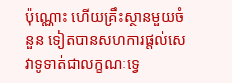ប៉ុណ្ណោះ ហើយគ្រឹះស្ថានមួយចំនួន ទៀតបានសហការផ្តល់សេវាទូទាត់ជាលក្ខណៈទ្វេ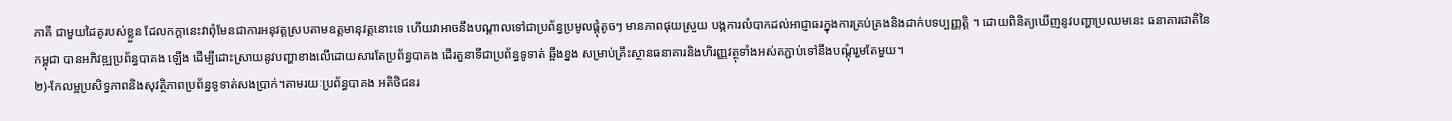ភាគី ជាមួយដៃគូរបស់ខ្លួន ដែលកក្តានេះវាពុំមែនជាការអនុវត្តស្របតាមឧត្តមានុវត្តនោះទេ ហើយវាអាចនឹងបណ្តាលទៅជាប្រព័ន្ធប្រមូលផ្តុំតូចៗ មានភាពផុយស្រួយ បង្កការលំបាកដល់អាជ្ញាធរក្នុងការគ្រប់គ្រងនិងដាក់បទប្បញ្ញត្តិ ។ ដោយពិនិត្យឃើញនូវបញ្ហាប្រឈមនេះ ធនាគារជាតិនៃកម្ពុជា បានអភិវឌ្ឍប្រព័ន្ធបាគង ឡើង ដើម្បីដោះស្រាយនូវបញ្ហាខាងលើដោយសារតែប្រព័ន្ធបាគង ដើរតួនាទីជាប្រព័ន្ធទូទាត់ ឆ្អឹងខ្នង សម្រាប់គ្រឹះស្ថានធនាគារនិងហិរញ្ញវត្ថុទាំងអស់តភ្ជាប់ទៅនឹងបណ្តុំរួមតែមួយ។
២)-កែលម្អប្រសិទ្ធភាពនិងសុវត្ថិភាពប្រព័ន្ធទូទាត់សងប្រាក់។តាមរយៈប្រព័ន្ធបាគង អតិថិជនរ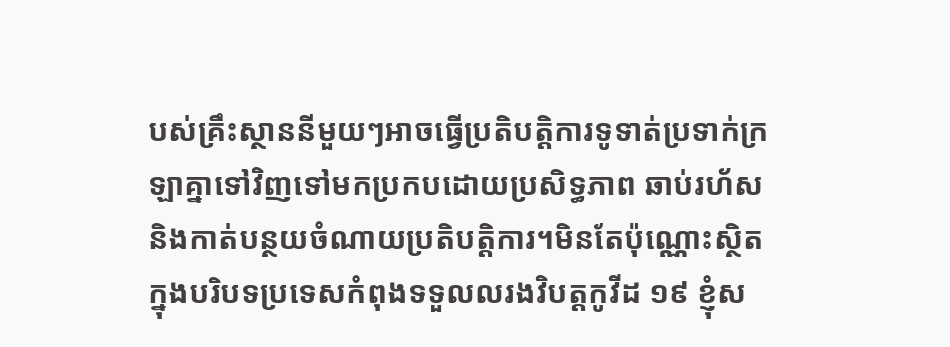បស់គ្រឹះស្ថាននីមួយៗអាចធ្វើប្រតិបត្តិការទូទាត់ប្រទាក់ក្រឡាគ្នាទៅវិញទៅមកប្រកបដោយប្រសិទ្ធភាព ឆាប់រហ័សនិងកាត់បន្ថយចំណាយប្រតិបត្តិការ។មិនតែប៉ុណ្ណោះស្ថិតក្នុងបរិបទប្រទេសកំពុងទទួលលរងវិបត្តកូវីដ ១៩ ខ្ញុំស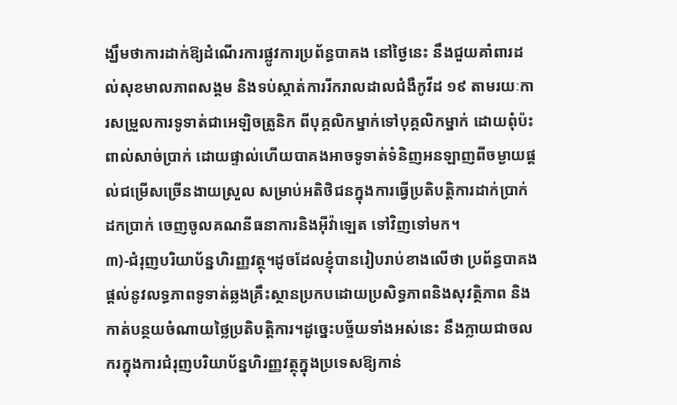ង្ឃឹមថាការដាក់ឱ្យដំណើរការផ្លូវការប្រព័ន្ធបាគង នៅថ្ងៃនេះ នឹងជួយគាំពារដល់សុខមាលភាពសង្គម និងទប់ស្កាត់ការរីករាលដាលជំងឺកូវីដ ១៩ តាមរយៈការសម្រួលការទូទាត់ជាអេឡិចត្រូនិក ពីបុគ្គលិកម្នាក់ទៅបុគ្គលិកម្នាក់ ដោយពុំប៉ះពាល់សាច់ប្រាក់ ដោយផ្ទាល់ហើយបាគងអាចទូទាត់ទំនិញអនឡាញពីចម្ងាយផ្តល់ជម្រើសច្រើនងាយស្រួល សម្រាប់អតិថិជនក្នុងការធ្វើប្រតិបត្តិការដាក់ប្រាក់ ដកប្រាក់ ចេញចូលគណនីធនាការនិងអ៊ីវ៉ាឡេត ទៅវិញទៅមក។
៣)-ជំរុញបរិយាប័ន្នហិរញ្ញវត្ថុ។ដូចដែលខ្ញុំបានរៀបរាប់ខាងលើថា ប្រព័ន្ធបាគងផ្តល់នូវលទ្ធភាពទូទាត់ឆ្លងគ្រឹះស្ថានប្រកបដោយប្រសិទ្ធភាពនិងសុវត្ថិភាព និងកាត់បន្ថយចំណាយថ្លៃប្រតិបត្តិការ។ដូច្នេះបច្ច័យទាំងអស់នេះ នឹងក្លាយជាចលករក្នុងការជំរុញបរិយាប័ន្នហិរញ្ញវត្ថុក្នុងប្រទេសឱ្យកាន់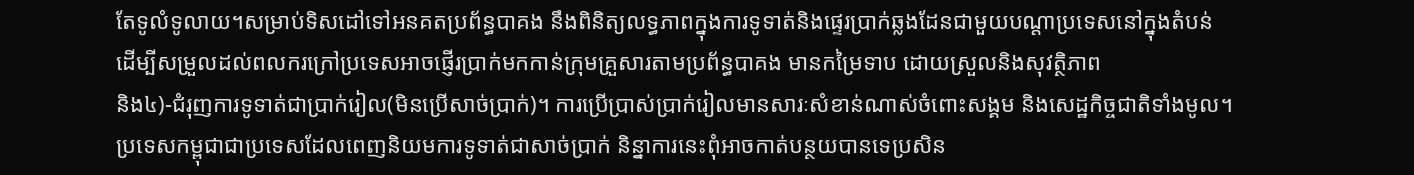តែទូលំទូលាយ។សម្រាប់ទិសដៅទៅអនគតប្រព័ន្ធបាគង នឹងពិនិត្យលទ្ធភាពក្នុងការទូទាត់និងផ្ទេរប្រាក់ឆ្លងដែនជាមួយបណ្តាប្រទេសនៅក្នុងតំបន់ ដើម្បីសម្រួលដល់ពលករក្រៅប្រទេសអាចផ្ញើរប្រាក់មកកាន់ក្រុមគ្រួសារតាមប្រព័ន្ធបាគង មានកម្រៃទាប ដោយស្រួលនិងសុវត្ថិភាព
និង៤)-ជំរុញការទូទាត់ជាប្រាក់រៀល(មិនប្រើសាច់ប្រាក់)។ ការប្រើប្រាស់ប្រាក់រៀលមានសារៈសំខាន់ណាស់ចំពោះសង្គម និងសេដ្ឋកិច្ចជាតិទាំងមូល។
ប្រទេសកម្ពុជាជាប្រទេសដែលពេញនិយមការទូទាត់ជាសាច់ប្រាក់ និន្នាការនេះពុំអាចកាត់បន្ថយបានទេប្រសិន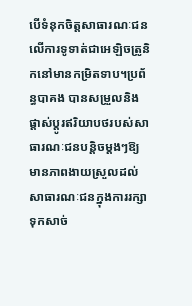បើទំនុកចិត្តសាធារណៈជនលើការទូទាត់ជាអេឡិចត្រូនិកនៅមានកម្រិតទាប។ប្រព័ន្ធបាគង បានសម្រួលនិងផ្តាស់ប្តូរឥរិយាបថរបស់សាធារណៈជនបន្តិចម្តងៗឱ្យមានភាពងាយស្រួលដល់សាធារណៈជនក្នុងការរក្សាទុកសាច់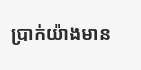ប្រាក់យ៉ាងមាន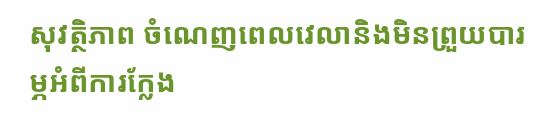សុវត្ថិភាព ចំណេញពេលវេលានិងមិនព្រួយបារម្ភអំពីការក្លែង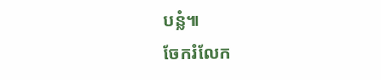បន្លំ៕
ចែករំលែក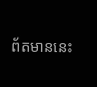ព័តមាននេះ